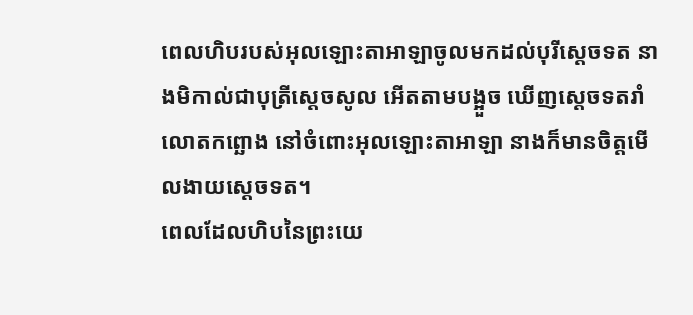ពេលហិបរបស់អុលឡោះតាអាឡាចូលមកដល់បុរីស្តេចទត នាងមិកាល់ជាបុត្រីស្តេចសូល អើតតាមបង្អួច ឃើញស្តេចទតរាំលោតកព្ឆោង នៅចំពោះអុលឡោះតាអាឡា នាងក៏មានចិត្តមើលងាយស្តេចទត។
ពេលដែលហិបនៃព្រះយេ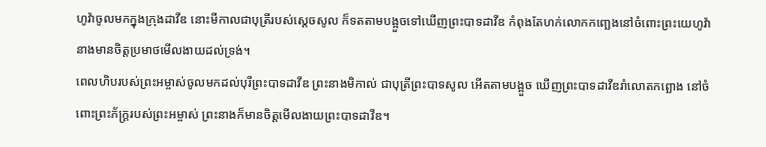ហូវ៉ាចូលមកក្នុងក្រុងដាវីឌ នោះមីកាលជាបុត្រីរបស់ស្ដេចសូល ក៏ទតតាមបង្អួចទៅឃើញព្រះបាទដាវីឌ កំពុងតែហក់លោកកញ្ឆេងនៅចំពោះព្រះយេហូវ៉ា នាងមានចិត្តប្រមាថមើលងាយដល់ទ្រង់។
ពេលហិបរបស់ព្រះអម្ចាស់ចូលមកដល់បុរីព្រះបាទដាវីឌ ព្រះនាងមិកាល់ ជាបុត្រីព្រះបាទសូល អើតតាមបង្អួច ឃើញព្រះបាទដាវីឌរាំលោតកព្ឆោង នៅចំពោះព្រះភ័ក្ត្ររបស់ព្រះអម្ចាស់ ព្រះនាងក៏មានចិត្តមើលងាយព្រះបាទដាវីឌ។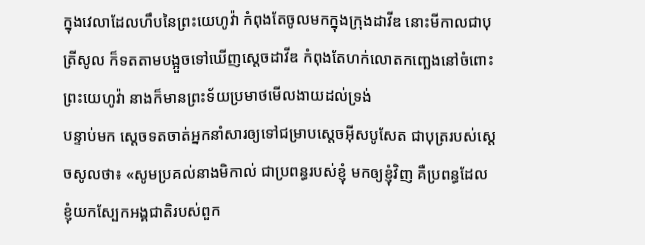ក្នុងវេលាដែលហឹបនៃព្រះយេហូវ៉ា កំពុងតែចូលមកក្នុងក្រុងដាវីឌ នោះមីកាលជាបុត្រីសូល ក៏ទតតាមបង្អួចទៅឃើញស្តេចដាវីឌ កំពុងតែហក់លោតកញ្ឆេងនៅចំពោះព្រះយេហូវ៉ា នាងក៏មានព្រះទ័យប្រមាថមើលងាយដល់ទ្រង់
បន្ទាប់មក ស្តេចទតចាត់អ្នកនាំសារឲ្យទៅជម្រាបស្តេចអ៊ីសបូសែត ជាបុត្ររបស់ស្តេចសូលថា៖ «សូមប្រគល់នាងមិកាល់ ជាប្រពន្ធរបស់ខ្ញុំ មកឲ្យខ្ញុំវិញ គឺប្រពន្ធដែលខ្ញុំយកស្បែកអង្គជាតិរបស់ពួក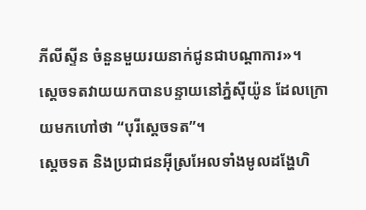ភីលីស្ទីន ចំនួនមួយរយនាក់ជូនជាបណ្តាការ»។
ស្តេចទតវាយយកបានបន្ទាយនៅភ្នំស៊ីយ៉ូន ដែលក្រោយមកហៅថា “បុរីស្តេចទត”។
ស្តេចទត និងប្រជាជនអ៊ីស្រអែលទាំងមូលដង្ហែហិ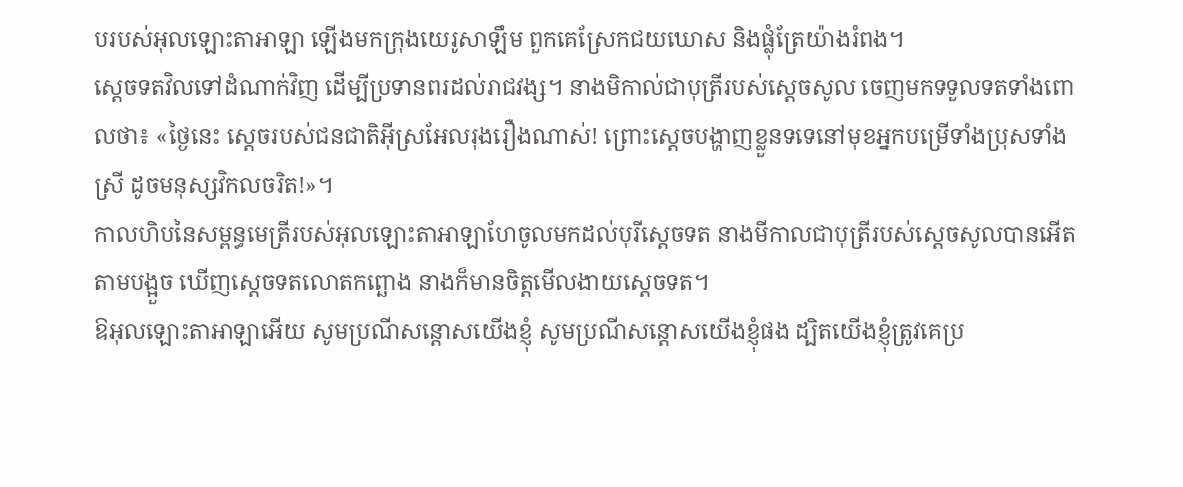បរបស់អុលឡោះតាអាឡា ឡើងមកក្រុងយេរូសាឡឹម ពួកគេស្រែកជយឃោស និងផ្លុំត្រែយ៉ាងរំពង។
ស្តេចទតវិលទៅដំណាក់វិញ ដើម្បីប្រទានពរដល់រាជវង្ស។ នាងមិកាល់ជាបុត្រីរបស់ស្តេចសូល ចេញមកទទួលទតទាំងពោលថា៖ «ថ្ងៃនេះ ស្តេចរបស់ជនជាតិអ៊ីស្រអែលរុងរឿងណាស់! ព្រោះស្តេចបង្ហាញខ្លួនទទេនៅមុខអ្នកបម្រើទាំងប្រុសទាំងស្រី ដូចមនុស្សវិកលចរិត!»។
កាលហិបនៃសម្ពន្ធមេត្រីរបស់អុលឡោះតាអាឡាហែចូលមកដល់បុរីស្តេចទត នាងមីកាលជាបុត្រីរបស់ស្តេចសូលបានអើតតាមបង្អួច ឃើញស្តេចទតលោតកព្ឆោង នាងក៏មានចិត្តមើលងាយស្តេចទត។
ឱអុលឡោះតាអាឡាអើយ សូមប្រណីសន្ដោសយើងខ្ញុំ សូមប្រណីសន្ដោសយើងខ្ញុំផង ដ្បិតយើងខ្ញុំត្រូវគេប្រ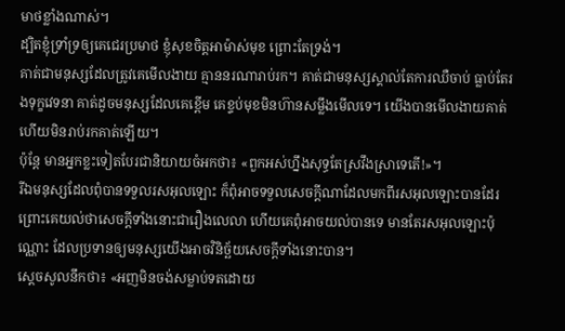មាថខ្លាំងណាស់។
ដ្បិតខ្ញុំទ្រាំទ្រឲ្យគេជេរប្រមាថ ខ្ញុំសុខចិត្តអាម៉ាស់មុខ ព្រោះតែទ្រង់។
គាត់ជាមនុស្សដែលត្រូវគេមើលងាយ គ្មាននរណារាប់រក។ គាត់ជាមនុស្សស្គាល់តែការឈឺចាប់ ធ្លាប់តែរងទុក្ខវេទនា គាត់ដូចមនុស្សដែលគេខ្ពើម គេខ្ទប់មុខមិនហ៊ានសម្លឹងមើលទេ។ យើងបានមើលងាយគាត់ ហើយមិនរាប់រកគាត់ឡើយ។
ប៉ុន្តែ មានអ្នកខ្លះទៀតបែរជានិយាយចំអកថា៖ «ពួកអស់ហ្នឹងសុទ្ធតែស្រវឹងស្រាទេតើ!»។
រីឯមនុស្សដែលពុំបានទទួលរសអុលឡោះ ក៏ពុំអាចទទួលសេចក្ដីណាដែលមកពីរសអុលឡោះបានដែរ ព្រោះគេយល់ថាសេចក្ដីទាំងនោះជារឿងលេលា ហើយគេពុំអាចយល់បានទេ មានតែរសអុលឡោះប៉ុណ្ណោះ ដែលប្រទានឲ្យមនុស្សយើងអាចវិនិច្ឆ័យសេចក្ដីទាំងនោះបាន។
ស្តេចសូលនឹកថា៖ «អញមិនចង់សម្លាប់ទតដោយ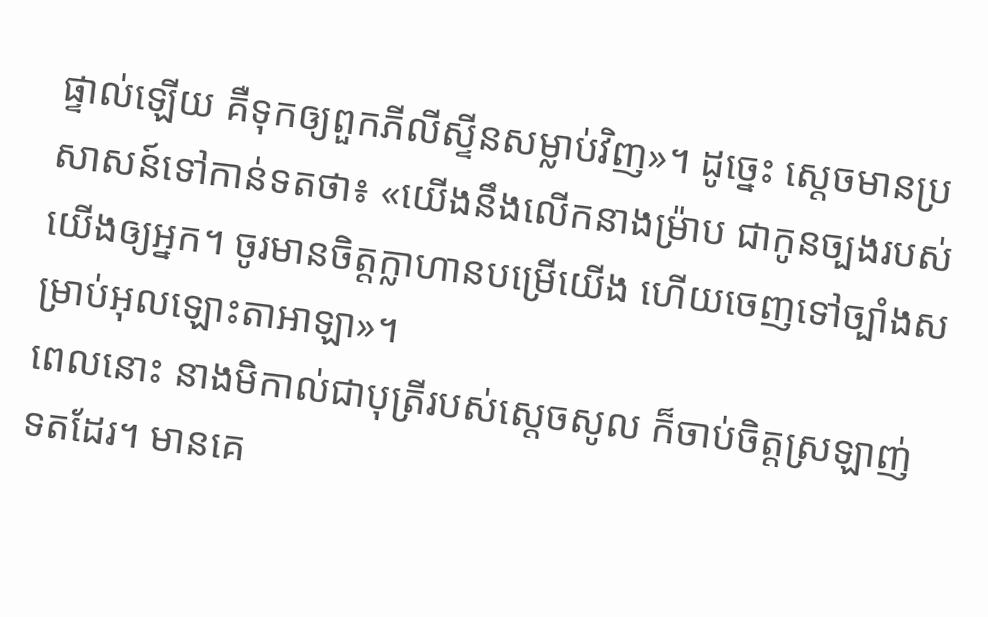ផ្ទាល់ឡើយ គឺទុកឲ្យពួកភីលីស្ទីនសម្លាប់វិញ»។ ដូច្នេះ ស្តេចមានប្រសាសន៍ទៅកាន់ទតថា៖ «យើងនឹងលើកនាងម៉្រាប ជាកូនច្បងរបស់យើងឲ្យអ្នក។ ចូរមានចិត្តក្លាហានបម្រើយើង ហើយចេញទៅច្បាំងសម្រាប់អុលឡោះតាអាឡា»។
ពេលនោះ នាងមិកាល់ជាបុត្រីរបស់ស្តេចសូល ក៏ចាប់ចិត្តស្រឡាញ់ទតដែរ។ មានគេ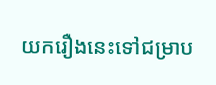យករឿងនេះទៅជម្រាប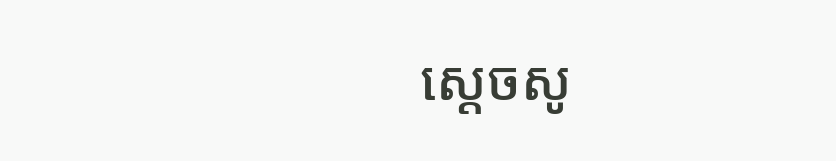ស្តេចសូ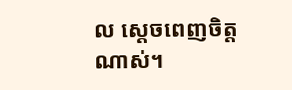ល ស្តេចពេញចិត្តណាស់។